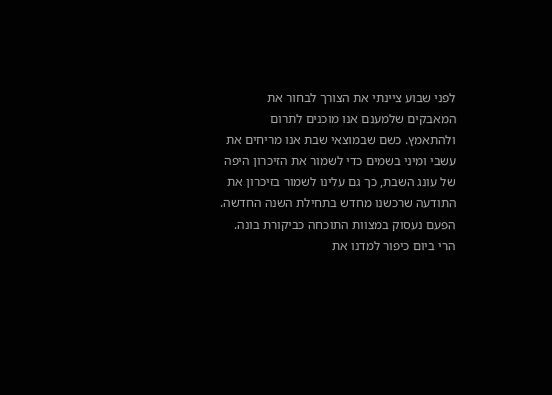לפני שבוע ציינתי את הצורך לבחור את המאבקים שלמענם אנו מוכנים לתרום ולהתאמץ. כשם שבמוצאי שבת אנו מריחים את עשבי ומיני בשמים כדי לשמור את הזיכרון היפה של עונג השבת, כך גם עלינו לשמור בזיכרון את התודעה שרכשנו מחדש בתחילת השנה החדשה. הפעם נעסוק במצוות התוכחה כביקורת בונה. הרי ביום כיפור למדנו את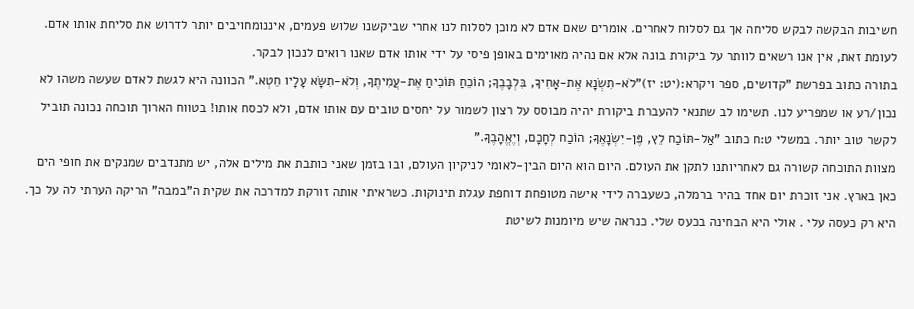חשיבות הבקשה לבקש סליחה אך גם לסלוח לאחרים. אומרים שאם אדם לא מוכן לסלוח לנו אחרי שביקשנו שלוש פעמים, איננומחויבים יותר לדרוש את סליחת אותו אדם. לעומת זאת, אין אנו רשאים לוותר על ביקורת בונה אלא אם נהיה מאוימים באופן פיסי על ידי אותו אדם שאנו רואים לנכון לבקר.
בתורה כתוב בפרשת "קדושים, ספר ויקרא:(יט: יז)"לֹא-תִשְׂנָא אֶת-אָחִיךָ, בִּלְבָבֶךָ; הוֹכֵחַ תּוֹכִיחַ אֶת-עֲמִיתֶךָ, וְלֹא-תִשָּׂא עָלָיו חֵטְא." הכוונה היא לגשת לאדם שעשה משהו לא נכון/רע או שמפריע לנו. תשימו לב שתנאי להעברת ביקורת יהיה מבוסס על רצון לשמור על יחסים טובים עם אותו אדם, ולא לכסח אותו! בטווח הארוך תוכחה נכונה תוביל לקשר טוב יותר. במשלי ט:ח כתוב "אַל-תּוֹכַח לֵץ, פֶּן-יִשְׂנָאֶךָּ; הוֹכַח לְחָכָם, וְיֶאֱהָבֶךָּ."
מצוות התוכחה קשורה גם לאחריותנו לתקן את העולם. היום הוא היום הבין-לאומי לניקיון העולם, ובו בזמן שאני כותבת את מילים אלה, יש מתנדבים שמנקים את חופי הים כאן בארץ. אני זוכרת יום אחד בהיר ברמלה, כשעברה לידי אישה מטופחת דוחפת עגלת תינוקות. כשראיתי אותה זורקת למדרכה את שקית ה"במבה" הריקה הערתי לה על כך. היא רק כעסה עלי . אולי היא הבחינה בכעס שלי. כנראה שיש מיומנות לשיטת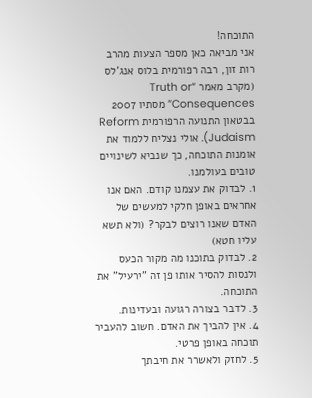התוכחה!
אני מביאה כאן מספר הצעות מהרב רות זון, רבה רפורמית בלוס אנג'לס (מקרב מאמר “Truth or Consequences” מסתיו 2007 בבטאון התנועה הרפורמית Reform Judaism). אולי נצליח ללמוד את אומנות התוכחה, כך שנביא לשינויים טובים בעולמנו.
1. לבדוק את עצמנו קודם. האם אנו אחראים באופן חלקי למעשים של האדם שאנו רוצים לבקר? (ולא תשא עליו חטא)
2. לבדוק בתוכנו מה מקור הכעס ולנסות להסיר אותו פן זה "ירעיל" את התוכחה.
3. לדבר בצורה רגועה ובעדינות.
4. אין להביך את האדם. חשוב להעביר תוכחה באופן פרטי.
5. לחזק ולאשרר את חיבתך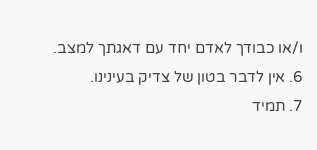ו/או כבודך לאדם יחד עם דאגתך למצב.
6. אין לדבר בטון של צדיק בעינינו.
7. תמיד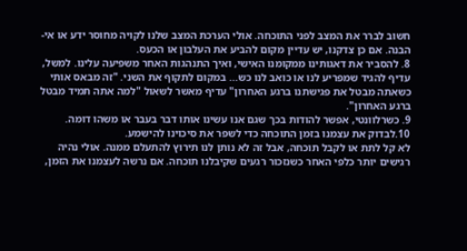חשוב לברר את המצב לפני התוכחה. אולי הערכת המצב שלנו לקויה מחוסר ידע או אי-הבנה. אם כן צדקנו, יש עדיין מקום להביע את העלבון או הכעס.
8. להסביר את דאגותינו ממקומנו האישי, ואיך התנהגות האחר משפיעה עלינו. למשל, עדיף להגיד שמפריע לנו או כואב לנו כש... במקום לתקוף את השני. "זה מבאס אותי כשאתה מבטל את פגישתנו ברגע האחרון" עדיף מאשר לשאול "למה אתה תמיד מבטל ברגע האחרון".
9. כשרלוונטי, אפשר להודות בכך שגם אנו עשינו אותו דבר בעבר או משהו דומה.
10.לבדוק את עצמנו בזמן התוכחה כדי לשפר את סיכוינו להישמע.
לא קל לתת או לקבל תוכחה, אבל זה לא נותן לנו תירוץ להתעלם ממנה. אולי נהיה רגישים יותר כלפי האחר כשנזכור רגעים שקיבלנו תוכחה. אם נרשה לעצמנו את הזמן,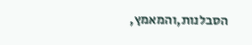הסבלנות,והמאמץ,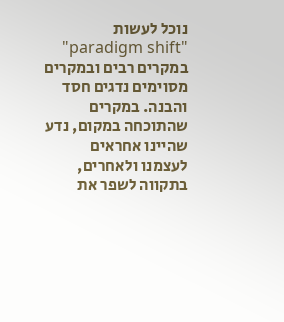נוכל לעשות "paradigm shift" במקרים רבים ובמקרים מסוימים נדגים חסד והבנה. במקרים שהתוכחה במקום, נדע שהיינו אחראים לעצמנו ולאחרים, בתקווה לשפר את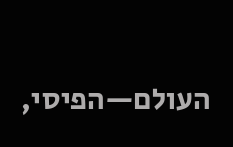העולם—הפיסי,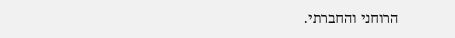הרוחני והחברתי.